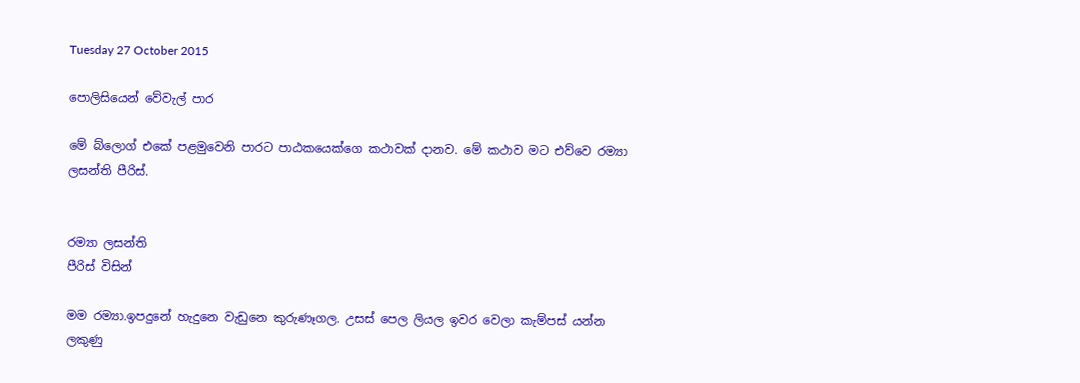Tuesday 27 October 2015

පොලිසියෙන් වේවැල් පාර

මේ බ්ලොග් එකේ පළමුවෙනි පාරට පාඨකයෙක්ගෙ කථාවක් දානව. මේ කථාව මට එව්වෙ රම්‍යා ලසන්ති පීරිස්.


රම්‍යා ලසන්ති
පීරිස් විසින්

මම රම්‍යා.ඉපදුනේ හැදුනෙ වැඩුනෙ කුරුණෑගල. උසස් පෙල ලියල ඉවර වෙලා කැම්පස් යන්න ලකුණු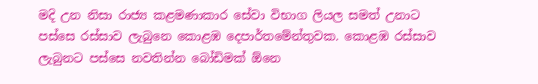මදි උන නිසා රාජ්‍ය කළමණාකාර සේවා විභාග ලියල සමත් උනාට පස්සෙ රස්සාව ලැබුනෙ කොළඹ දෙපාර්තමේන්තුවක. කොළඹ රස්සාව ලැබුනට පස්සෙ නවතින්න බෝඩිමක් ඕනෙ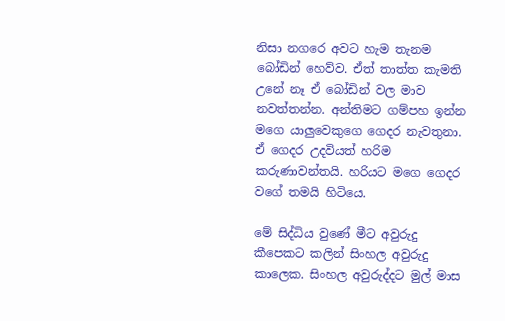නිසා නගරෙ අවට හැම තැනම බෝඩින් හෙව්ව. ඒත් තාත්ත කැමති උනේ නෑ ඒ බෝඩින් වල මාව නවත්තන්න. අන්තිමට ගම්පහ ඉන්න මගෙ යාලුවෙකුගෙ ගෙදර නැවතුනා. ඒ ගෙදර උදවියත් හරිම කරුණාවන්තයි. හරියට මගෙ ගෙදර වගේ තමයි හිටියෙ.

මේ සිද්ධිය වුණේ මීට අවුරුදු කීපෙකට කලින් සිංහල අවුරුදු කාලෙක. සිංහල අවුරුද්දට මුල් මාස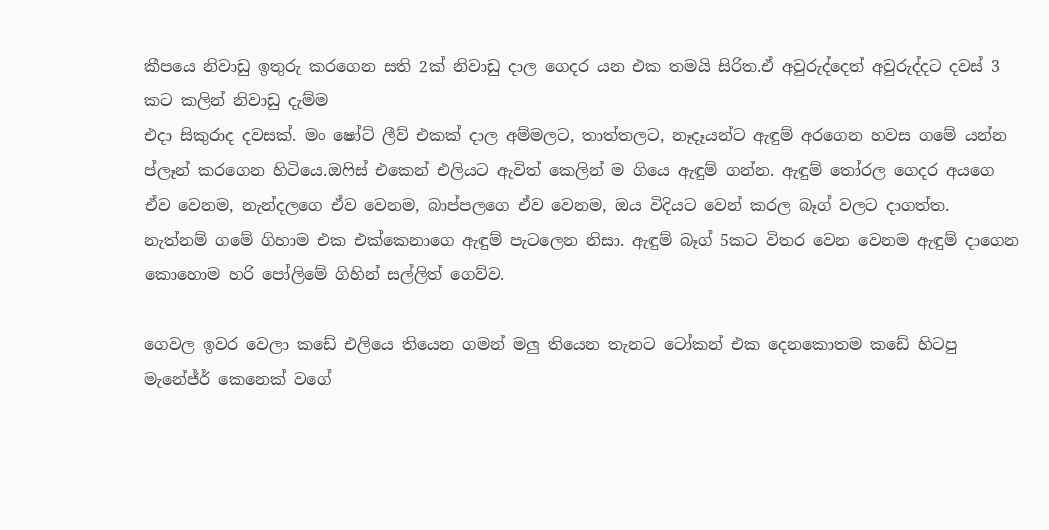කීපයෙ නිවාඩු ඉතුරු කරගෙන සති 2ක් නිවාඩු දාල ගෙදර යන එක තමයි සිරිත.ඒ අවුරුද්දෙත් අවුරුද්දට දවස් 3 කට කලින් නිවාඩු දැම්ම
එදා සිකුරාද දවසක්. මං ෂෝට් ලීව් එකක් දාල අම්මලට, තාත්තලට, නෑදෑයන්ට ඇඳුම් අරගෙන හවස ගමේ යන්න ප්ලෑන් කරගෙන හිටියෙ.ඔෆිස් එකෙන් එලියට ඇවිත් කෙලින් ම ගියෙ ඇඳුම් ගන්න. ඇඳුම් තෝරල ගෙදර අයගෙ ඒව වෙනම, නැන්දලගෙ ඒව වෙනම, බාප්පලගෙ ඒව වෙනම, ඔය විදියට වෙන් කරල බෑග් වලට දාගත්ත.  නැත්නම් ගමේ ගිහාම එක එක්කෙනාගෙ ඇඳුම් පැටලෙන නිසා. ඇඳුම් බෑග් 5කට විතර වෙන වෙනම ඇඳුම් දාගෙන කොහොම හරි පෝලිමේ ගිහින් සල්ලිත් ගෙව්ව.

ගෙවල ඉවර වෙලා කඩේ එලියෙ තියෙන ගමන් මලු තියෙන තැනට ටෝකන් එක දෙනකොතම කඩේ හිටපු මැනේජ්ර්‍ කෙනෙක් වගේ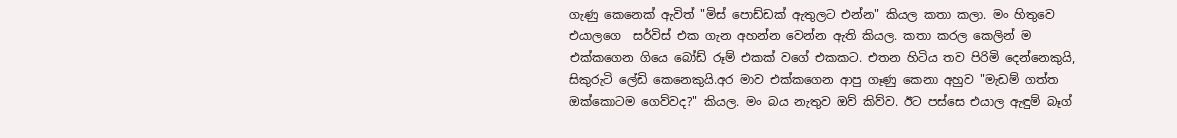ගැණු කෙනෙක් ඇවිත් "මිස් පොඩ්ඩක් ඇතුලට එන්න" කියල කතා කලා. මං හිතුවෙ එයාලගෙ  සර්විස් එක ගැන අහන්න වෙන්න ඇති කියල. කතා කරල කෙලින් ම එක්කගෙන ගියෙ බෝඩ් රූම් එකක් වගේ එකකට. එතන හිටිය තව පිරිමි දෙන්නෙකුයි, සිකුරුටි ලේඩි කෙනෙකුයි.අර මාව එක්කගෙන ආපු ගෑණු කෙනා අහුව "මැඩම් ගත්ත ඔක්කොටම ගෙව්වද?" කියල. මං බය නැතුව ඔව් කිව්ව. ඊට පස්සෙ එයාල ඇඳුම් බෑග්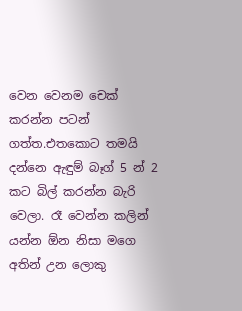වෙන වෙනම චෙක් කරන්න පටන් ගත්ත.එතකොට තමයි දන්නෙ ඇඳුම් බෑග් 5 න් 2 කට බිල් කරන්න බැරි වෙලා. රෑ වෙන්න කලින් යන්න ඕන නිසා මගෙ අතින් උන ලොකු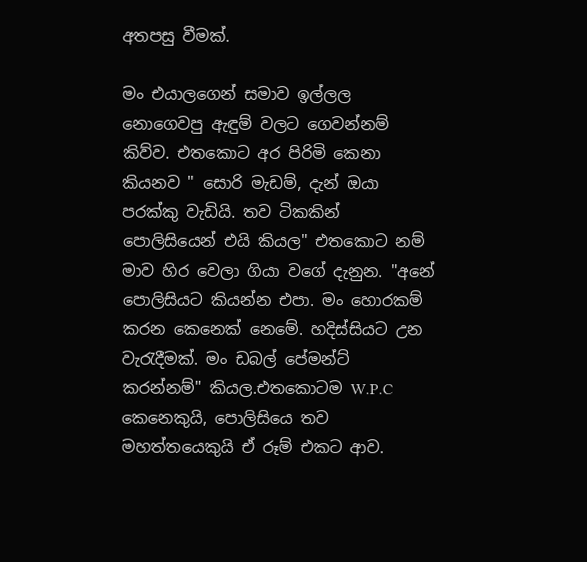අතපසු වීමක්.

මං එයාලගෙන් සමාව ඉල්ලල නොගෙවපු ඇඳුම් වලට ගෙවන්නම් කිව්ව. එතකොට අර පිරිමි කෙනා කියනව " සොරි මැඩම්, දැන් ඔයා පරක්කු වැඩියි. තව ටිකකින් පොලිසියෙන් එයි කියල" එතකොට නම් මාව හිර වෙලා ගියා වගේ දැනුන. "අනේ පොලිසියට කියන්න එපා. මං හොරකම් කරන කෙනෙක් නෙමේ. හදිස්සියට උන වැරැදීමක්. මං ඩබල් පේමන්ට් කරන්නම්" කියල.එතකොටම W.P.C කෙනෙකුයි, පොලිසියෙ තව මහත්තයෙකුයි ඒ රූම් එකට ආව.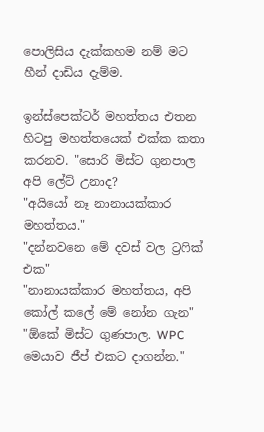පොලිසිය දැක්කහම නම් මට හීන් දාඩිය දැම්ම.

ඉන්ස්පෙක්ටර් මහත්තය එතන හිටපු මහත්තයෙක් එක්ක කතා කරනව. "සොරි මිස්ට ගුනපාල අපි ලේට් උනාද?
"අයියෝ නෑ නානායක්කාර මහත්තය."
"දන්නවනෙ මේ දවස් වල ට්‍රෆික් එක"
"නානායක්කාර මහත්තය, අපි කෝල් කලේ මේ නෝන ගැන"
"ඕකේ මිස්ට ගුණපාල. WPC මෙයාව ජීප් එකට දාගන්න."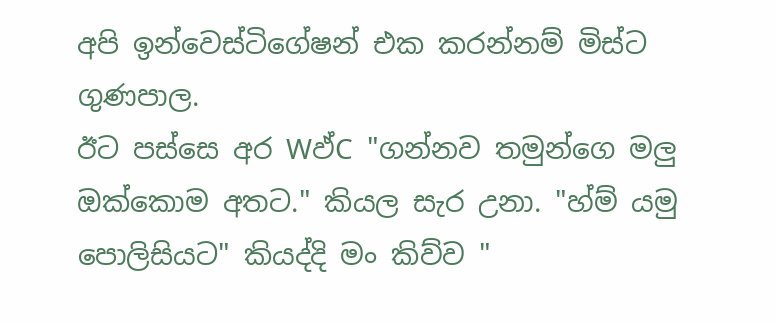අපි ඉන්වෙස්ටිගේෂන් එක කරන්නම් මිස්ට ගුණපාල.
ඊට පස්සෙ අර Wඵ්C "ගන්නව තමුන්ගෙ මලු ඔක්කොම අතට." කියල සැර උනා. "හ්ම් යමු පොලිසියට" කියද්දි මං කිව්ව "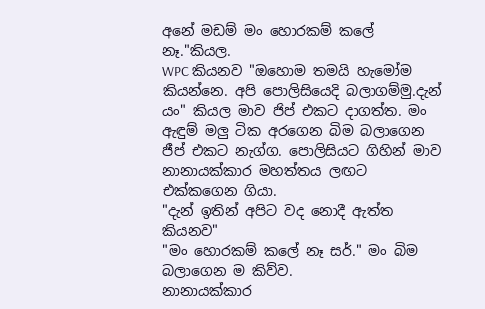අනේ මඩම් මං හොරකම් කලේ නෑ."කියල.
WPC කියනව "ඔහොම තමයි හැමෝම කියන්නෙ. අපි පොලිසියෙදි බලාගම්මු.දැන් යං" කියල මාව ජිප් එකට දාගත්ත. මං ඇඳුම් මලු ටික අරගෙන බිම බලාගෙන ජීප් එකට නැග්ග. පොලිසි‍යට ගිහින් මාව නානායක්කාර මහත්තය ලඟට එක්කගෙන ගියා.
"දැන් ඉතින් අපිට වද නොදී ඇත්ත කියනව"
"මං හොරකම් කලේ නෑ සර්." මං බිම බලාගෙන ම කිව්ව.
නානායක්කාර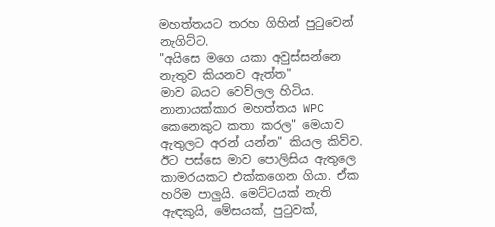මහත්තයට තරහ ගිහින් පුටුවෙන් නැගිට්ට.
"අයිසෙ මගෙ යකා අවුස්සන්නෙ නැතුව කියනව ඇත්ත"
මාව බයට වෙව්ලල හිටිය.
නානායක්කාර මහත්තය WPC කෙනෙකුට කතා කරල" මෙයාව ඇතුලට අරන් යන්න" කියල කිව්ව.
ඊට පස්සෙ මාව පොලිසිය ඇතුලෙ කාමරයකට එක්කගෙන ගියා. ඒක හරිම පාලුයි. මෙට්ටයක් නැති ඇඳකුයි, මේසයක්, පුටුවක්,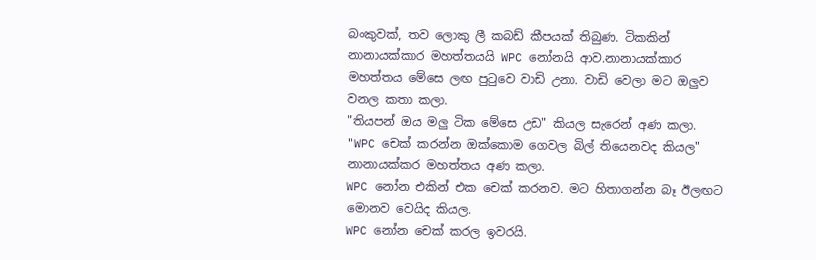බංකුවක්, තව ලොකු ලී කබඩ් කීපයක් තිබුණ. ටිකකින් නානායක්කාර මහත්තයයි WPC නෝනයි ආව.නානායක්කාර මහත්තය මේසෙ ලඟ පුටුවෙ වාඩි උනා. වාඩි වෙලා මට ඔලුව වනල කතා කලා.
"තියපන් ඔය මලු ටික මේසෙ උඩ" කියල සැරෙන් අණ කලා.
"WPC චෙක් කරන්න ඔක්කොම ගෙවල බිල් තියෙනවද කියල" නානායක්කර මහත්තය අණ කලා.
WPC නෝන එකින් එක චෙක් කරනව. මට හිතාගන්න බෑ ඊලඟට මොනව වෙයිද කියල.
WPC නෝන චෙක් කරල ඉවරයි.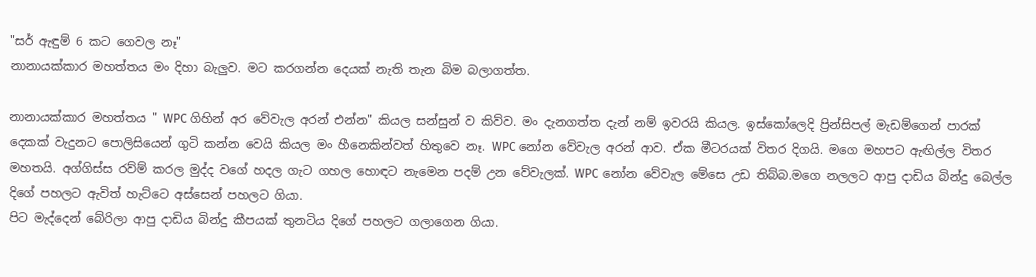"සර් ඇඳුම් 6 කට ගෙවල නෑ"
නානායක්කාර මහත්තය මං දිහා බැලුව. මට කරගන්න දෙයක් නැති තැන බිම බලාගත්ත.

නානායක්කාර මහත්තය " WPC ගිහින් අර වේවැල අරන් එන්න" කියල සන්සුන් ව කිව්ව. මං දැනගත්ත දැන් නම් ඉවරයි කියල. ඉස්කෝලෙදි ප්‍රින්සිපල් මැඩම්ගෙන් පාරක් දෙකක් වැදුනට පොලිසියෙන් ගුටි කන්න වෙයි කියල මං හීනෙකින්වත් හිතුවෙ නෑ. WPC නෝන වේවැල අරන් ආව. ඒක මීටරයක් විතර දිගයි. මගෙ මහපට ඇඟිල්ල විතර මහතයි. අග්ගිස්ස රව්ම් කරල මුද්ද වගේ හදල ගැට ගහල හොඳට නැමෙන පදම් උන වේවැලක්. WPC නෝන වේවැල මේසෙ උඩ තිබ්බ.මගෙ නලලට ආපු දාඩිය බින්දු බෙල්ල දිගේ පහලට ඇවිත් හැට්ටෙ අස්සෙන් පහලට ගියා.
පිට මැද්දෙන් බේරිලා ආපු දාඩිය බින්දු කීපයක් තුනටිය දිගේ පහලට ගලාගෙන ගියා.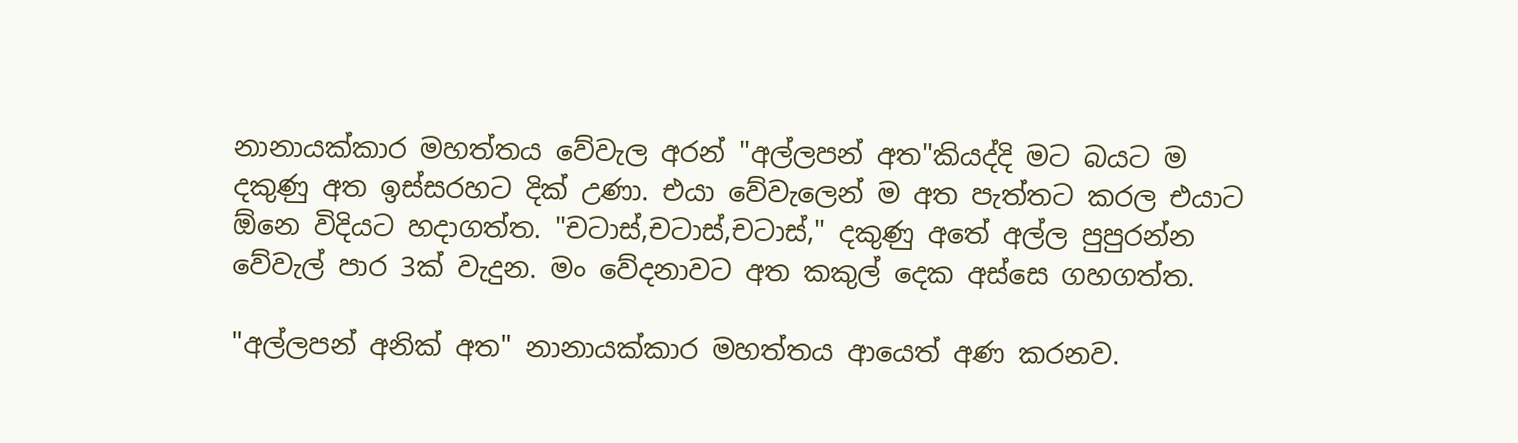නානායක්කාර මහත්තය වේවැල අරන් "අල්ලපන් අත"කියද්දි මට බයට ම දකුණු අත ඉස්සරහට දික් උණා. එයා වේවැලෙන් ම අත පැත්තට කරල එයාට ඕනෙ විදියට හදාගත්ත. "චටාස්,චටාස්,චටාස්," දකුණු අතේ අල්ල පුපුරන්න වේවැල් පාර 3ක් වැදුන. මං වේදනාවට අත කකුල් දෙක අස්සෙ ගහගත්ත.

"අල්ලපන් අනික් අත" නානායක්කාර මහත්තය ආයෙත් අණ කරනව.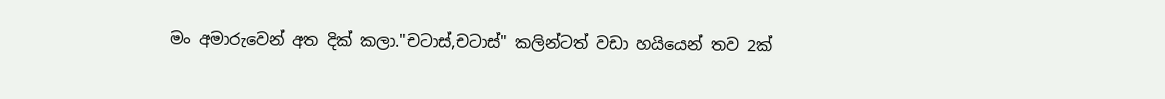මං අමාරුවෙන් අත දික් කලා."චටාස්,චටාස්" කලින්ටත් වඩා හයියෙන් තව 2ක්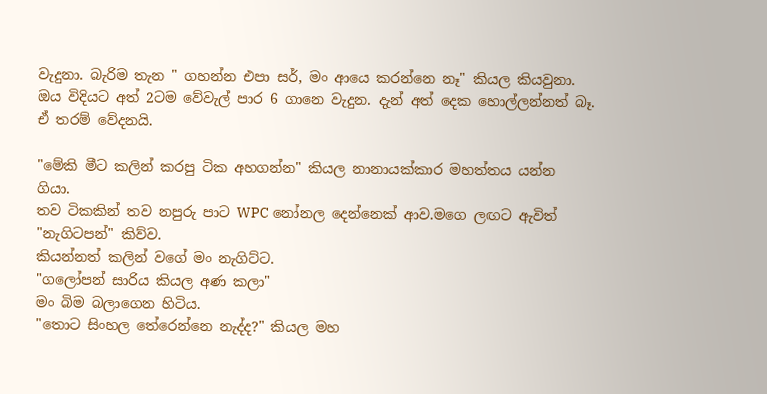වැදුනා. බැරිම තැන " ගහන්න එපා සර්, මං ආයෙ කරන්නෙ නෑ" කියල කියවුනා. ඔය විදියට අත් 2ටම වේවැල් පාර 6 ගානෙ වැදුන. දැන් අත් දෙක හොල්ලන්නත් බෑ. ඒ තරම් වේදනයි.

"මේකි මීට කලින් කරපු ටික අහගන්න" කියල නානායක්කාර මහත්තය යන්න ගියා.
තව ටිකකින් තව නපුරු පාට WPC නෝනල දෙන්නෙක් ආව.මගෙ ලඟට ඇවිත් "නැගිටපන්" කිව්ව.
කියන්නත් කලින් වගේ මං නැගිට්ට.
"ගලෝපන් සාරිය කියල අණ කලා"
මං බිම බලාගෙන හිටිය.
"තොට සිංහල තේරෙන්නෙ නැද්ද?" කියල මහ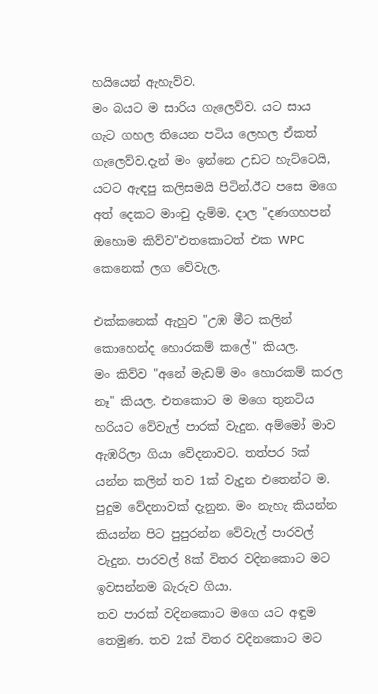හයියෙන් ඇහැව්ව.
මං බයට ම සාරිය ගැලෙව්ව. යට සාය ගැට ගහල තියෙන පටිය ලෙහල ඒකත් ගැලෙව්ව.දැන් මං ඉන්නෙ උඩට හැට්ටෙයි, යටට ඇඳපු කලිසමයි පිටින්.ඊට පසෙ මගෙ අත් දෙකට මාංචු දැම්ම. දාල "දණගහපන් ඔහොම කිව්ව"එතකොටත් එක WPC කෙනෙක් ලග වේවැල.

එක්කනෙක් ඇහුව "උඹ මීට කලින් කොහෙන්ද හොරකම් කලේ" කියල.
මං කිව්ව "අනේ මැඩම් මං හොරකම් කරල නෑ" කියල. එතකොට ම මගෙ තුනටිය හරියට වේවැල් පාරක් වැදුන. අම්මෝ මාව ඇඹරිලා ගියා වේදනාවට. තත්පර 5ක් යන්න කලින් තව 1ක් වැදුන එතෙන්ට ම. පුදුම වේදනාවක් දැනුන. මං නැහැ කියන්න කියන්න පිට පුපුරන්න වේවැල් පාරවල් වැදුන. පාරවල් 8ක් විතර වදිනකොට මට ඉවසන්නම බැරුව ගියා.
තව පාරක් වදිනකොට මගෙ යට අඳුම තෙමුණ. තව 2ක් විතර වදිනකොට මට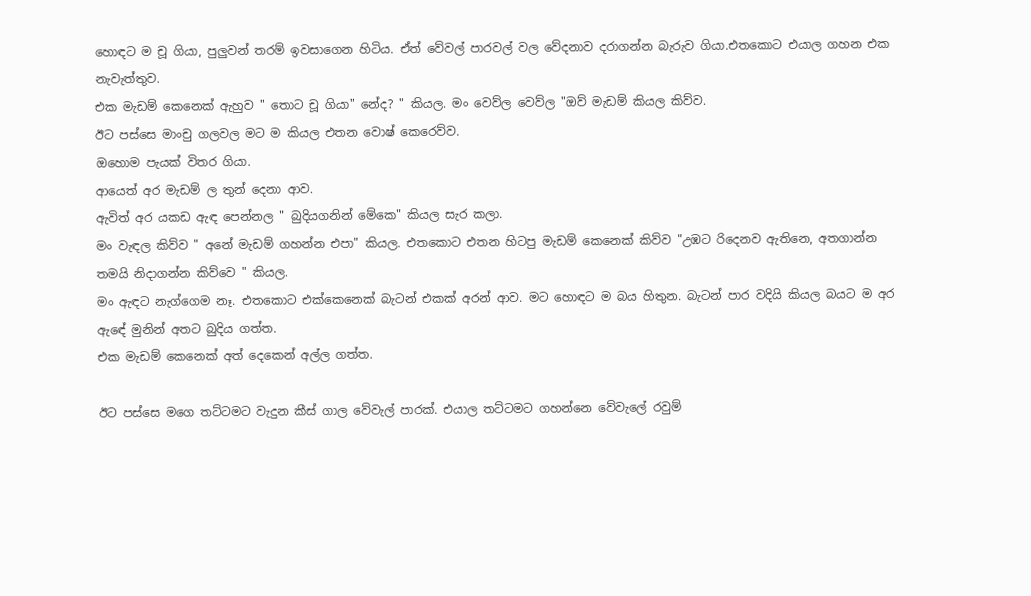හොඳට ම චූ ගියා, පුලුවන් තරම් ඉවසාගෙන හිටිය. ඒත් වේවල් පාරවල් වල වේදනාව දරාගන්න බැරුව ගියා.එතකොට එයාල ගහන එක නැවැත්තුව.
එක මැඩම් කෙනෙක් ඇහුව " තොට චූ ගියා" නේද? " කියල. මං වෙව්ල වෙව්ල "ඔව් මැඩම් කියල කිව්ව.
ඊට පස්සෙ මාංචු ගලවල මට ම කියල එතන වොෂ් කෙරෙව්ව.
ඔහොම පැයක් විතර ගියා.
ආයෙත් අර මැඩම් ල තුන් දෙනා ආව.
ඇවිත් අර යකඩ ඇඳ පෙන්නල " බුදියගනින් මේකෙ" කියල සැර කලා.
මං වැඳල කිව්ව " අනේ මැඩම් ගහන්න එපා" කියල. එතකොට එතන හිටපු මැඩම් කෙනෙක් කිව්ව "උඹට රිදෙනව ඇතිනෙ, අතගාන්න තමයි නිදාගන්න කිව්වෙ " කියල.
මං ඇඳට නැග්ගෙම නෑ. එතකොට එක්කෙනෙක් බැටන් එකක් අරන් ආව. මට හොඳට ම බය හිතුන. බැටන් පාර වදියි කියල බයට ම අර ඇඳේ මුනින් අතට බුදිය ගත්ත.
එක මැඩම් කෙනෙක් අත් දෙකෙන් අල්ල ගත්ත.

ඊට පස්සෙ මගෙ තට්ටමට වැදුන කීස් ගාල වේවැල් පාරක්. එයාල තට්ටමට ගහන්නෙ වේවැලේ රවුම්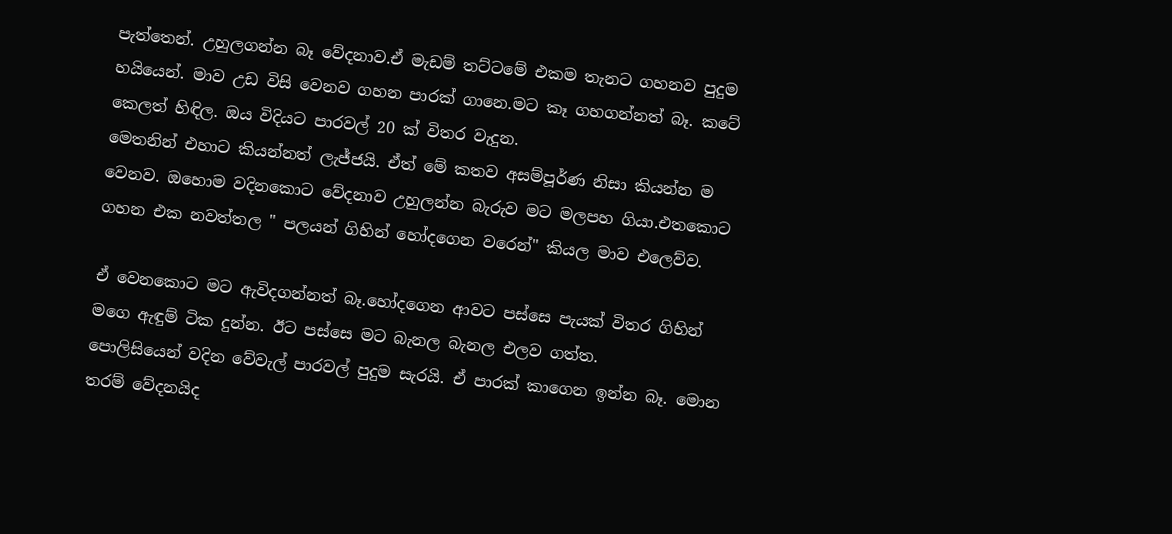පැත්තෙන්. උහුලගන්න බෑ වේදනාව.ඒ මැඩම් තට්ටමේ එකම තැනට ගහනව පුදුම හයියෙන්. මාව උඩ විසි වෙනව ගහන පාරක් ගානෙ.මට කෑ ගහගන්නත් බෑ. කටේ කෙලත් හිඳිල. ඔය විදියට පාරවල් 20 ක් විතර වැදුන.
මෙතනින් එහාට කියන්නත් ලැජ්ජයි. ඒත් මේ කතව අසම්පූර්ණ නිසා කියන්න ම වෙනව. ඔහොම වදිනකොට වේදනාව උහුලන්න බැරුව මට මලපහ ගියා.එතකොට ගහන එක නවත්තල " පලයන් ගිහින් හෝදගෙන වරෙන්" කියල මාව එලෙව්ව.

ඒ වෙනකොට මට ඇවිදගන්නත් බෑ.හෝදගෙන ආවට පස්සෙ පැයක් විතර ගිහින් මගෙ ඇඳුම් ටික දුන්න. ඊට පස්සෙ මට බැනල බැනල එලව ගත්ත.
පොලිසියෙන් වදින වේවැල් පාරවල් පුදුම සැරයි. ඒ පාරක් කාගෙන ඉන්න බෑ. මොන තරම් වේදනයිද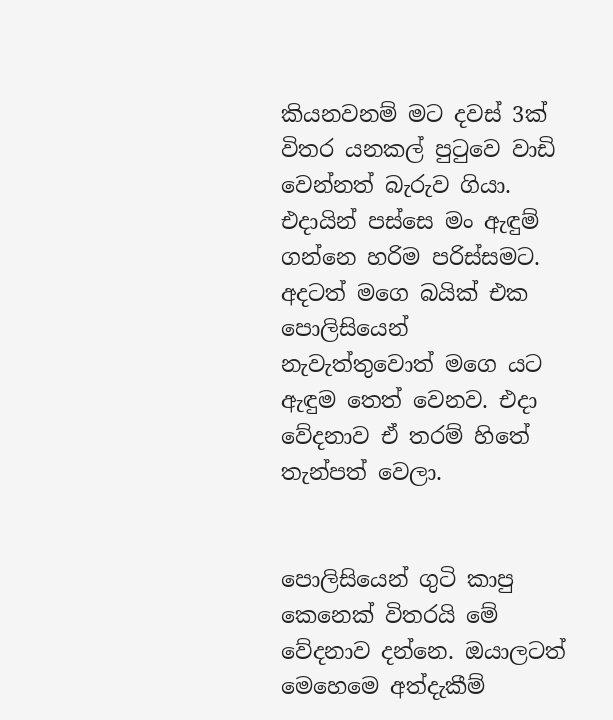කියනවනම් මට දවස් 3ක් විතර යනකල් පුටුවෙ වාඩි වෙන්නත් බැරුව ගියා. එදායින් පස්සෙ මං ඇඳුම් ගන්නෙ හරිම පරිස්සමට.
අදටත් මගෙ බයික් එක පොලිසියෙන් නැවැත්තුවොත් මගෙ යට ඇඳුම තෙත් වෙනව. එදා වේදනාව ඒ තරම් හිතේ තැන්පත් වෙලා.


පොලිසියෙන් ගුටි කාපු කෙනෙක් විතරයි මේ වේදනාව දන්නෙ. ඔයාලටත් මෙහෙමෙ අත්දැකීම්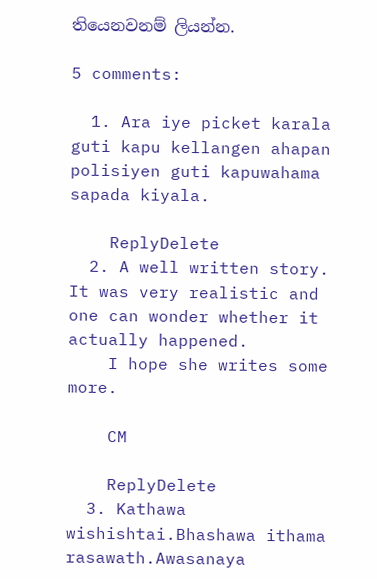තියෙනවනම් ලියන්න.

5 comments:

  1. Ara iye picket karala guti kapu kellangen ahapan polisiyen guti kapuwahama sapada kiyala.

    ReplyDelete
  2. A well written story. It was very realistic and one can wonder whether it actually happened.
    I hope she writes some more.

    CM

    ReplyDelete
  3. Kathawa wishishtai.Bhashawa ithama rasawath.Awasanaya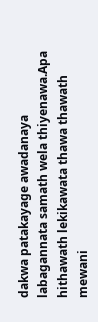dakwa patakayage awadanaya labagannata samath wela thiyenawa.Apa hithawath lekikawata thawa thawath mewani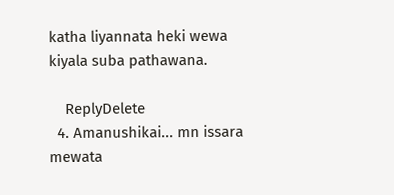katha liyannata heki wewa kiyala suba pathawana.

    ReplyDelete
  4. Amanushikai... mn issara mewata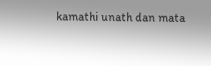kamathi unath dan mata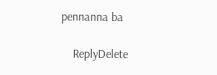pennanna ba

    ReplyDelete